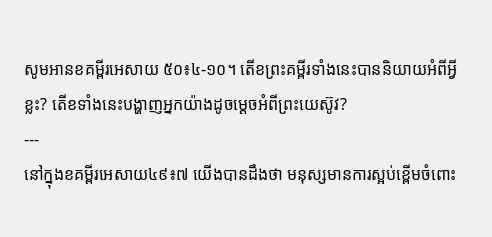សូមអានខគម្ពីរអេសាយ ៥០៖៤-១០។ តើខព្រះគម្ពីរទាំងនេះបាននិយាយអំពីអ្វីខ្លះ? តើខទាំងនេះបង្ហាញអ្នកយ៉ាងដូចម្តេចអំពីព្រះយេស៊ូវ?
---
នៅក្នុងខគម្ពីរអេសាយ៤៩៖៧ យើងបានដឹងថា មនុស្សមានការស្អប់ខ្ពើមចំពោះ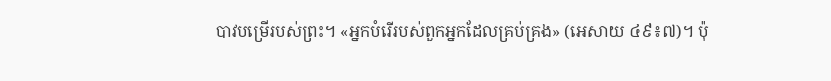បាវបម្រើរបស់ព្រះ។ «អ្នកបំរើរបស់ពួកអ្នកដែលគ្រប់គ្រង» (អេសាយ ៤៩៖៧)។ ប៉ុ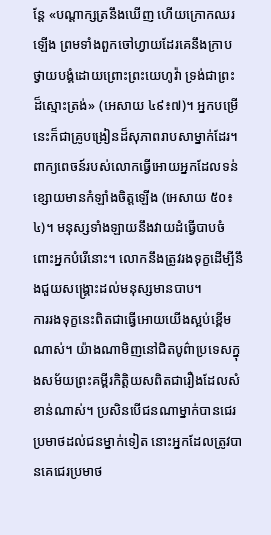ន្តែ «បណ្តាក្សត្រនឹងឃើញ ហើយក្រោកឈរឡើង ព្រមទាំងពួកចៅហ្វាយដែរគេនឹងក្រាបថ្វាយបង្គំដោយព្រោះព្រះយេហូវ៉ា ទ្រង់ជាព្រះដ៏ស្មោះត្រង់» (អេសាយ ៤៩៖៧)។ អ្នកបម្រើនេះក៏ជាគ្រូបង្រៀនដ៏សុភាពរាបសាម្នាក់ដែរ។ ពាក្យពេចន៍របស់លោកធ្វើអោយអ្នកដែលទន់ខ្សោយមានកំឡាំងចិត្តឡើង (អេសាយ ៥០៖៤)។ មនុស្សទាំងឡាយនឹងវាយដំធ្វើបាបចំពោះអ្នកបំរើនោះ។ លោកនឹងត្រូវរងទុក្ខដើម្បីនឹងជួយសង្គ្រោះដល់មនុស្សមានបាប។
ការរងទុក្ខនេះពិតជាធ្វើអោយយើងស្អប់ខ្ពើមណាស់។ យ៉ាងណាមិញនៅជិតបូព៌ាប្រទេសក្នុងសម័យព្រះគម្ពីរកិត្ដិយសពិតជារឿងដែលសំខាន់ណាស់។ ប្រសិនបើជនណាម្នាក់បានជេរប្រមាថដល់ជនម្នាក់ទៀត នោះអ្នកដែលត្រូវបានគេជេរប្រមាថ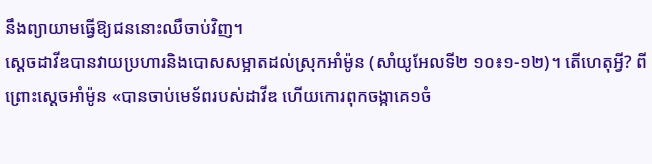នឹងព្យាយាមធ្វើឱ្យជននោះឈឺចាប់វិញ។
ស្តេចដាវីឌបានវាយប្រហារនិងបោសសម្អាតដល់ស្រុកអាំម៉ូន (សាំយូអែលទី២ ១០៖១-១២)។ តើហេតុអ្វី? ពីព្រោះស្តេចអាំម៉ូន «បានចាប់មេទ័ពរបស់ដាវីឌ ហើយកោរពុកចង្កាគេ១ចំ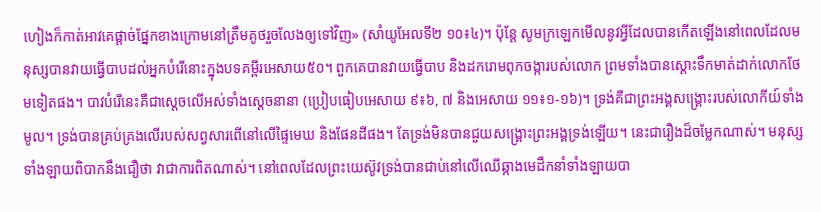ហៀងក៏កាត់អាវគេផ្តាច់ផ្នែកខាងក្រោមនៅត្រឹមគូថរួចលែងឲ្យទៅវិញ» (សាំយូអែលទី២ ១០៖៤)។ ប៉ុន្តែ សូមក្រឡេកមើលនូវអ្វីដែលបានកើតឡើងនៅពេលដែលមនុស្សបានវាយធ្វើបាបដល់អ្នកបំរើនោះក្នុងបទគម្ពីរអេសាយ៥០។ ពួកគេបានវាយធ្វើបាប និងដករោមពុកចង្ការបស់លោក ព្រមទាំងបានស្តោះទឹកមាត់ដាក់លោកថែមទៀតផង។ បាវបំរើនេះគឺជាស្តេចលើអស់ទាំងស្តេចនានា (ប្រៀបធៀបអេសាយ ៩៖៦, ៧ និងអេសាយ ១១៖១-១៦)។ ទ្រង់គឺជាព្រះអង្គសង្គ្រោះរបស់លោកីយ៍ទាំងមូល។ ទ្រង់បានគ្រប់គ្រងលើរបស់សព្វសារពើនៅលើផ្ទៃមេឃ និងផែនដីផង។ តែទ្រង់មិនបានជួយសង្រ្គោះព្រះអង្គទ្រង់ឡើយ។ នេះជារឿងដ៏ចម្លែកណាស់។ មនុស្សទាំងឡាយពិបាកនឹងជឿថា វាជាការពិតណាស់។ នៅពេលដែលព្រះយេស៊ូវទ្រង់បានជាប់នៅលើឈើឆ្កាងមេដឹកនាំទាំងឡាយបា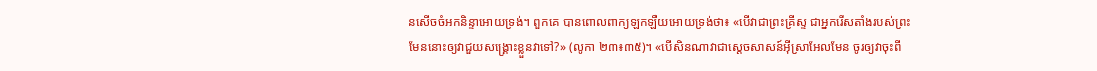នសើចចំអកនិន្ទាអោយទ្រង់។ ពួកគេ បានពោលពាក្យឡកឡឺយអោយទ្រង់ថា៖ «បើវាជាព្រះគ្រីស្ទ ជាអ្នករើសតាំងរបស់ព្រះមែននោះឲ្យវាជួយសង្គ្រោះខ្លួនវាទៅ?» (លូកា ២៣៖៣៥)។ «បើសិនណាវាជាស្តេចសាសន៍អ៊ីស្រាអែលមែន ចូរឲ្យវាចុះពី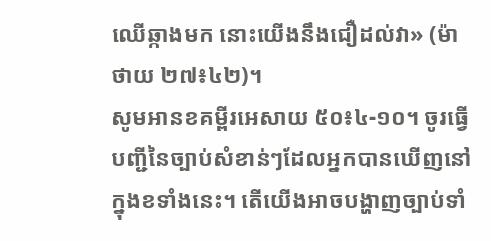ឈើឆ្កាងមក នោះយើងនឹងជឿដល់វា» (ម៉ាថាយ ២៧៖៤២)។
សូមអានខគម្ពីរអេសាយ ៥០៖៤-១០។ ចូរធ្វើបញ្ជីនៃច្បាប់សំខាន់ៗដែលអ្នកបានឃើញនៅក្នុងខទាំងនេះ។ តើយើងអាចបង្ហាញច្បាប់ទាំ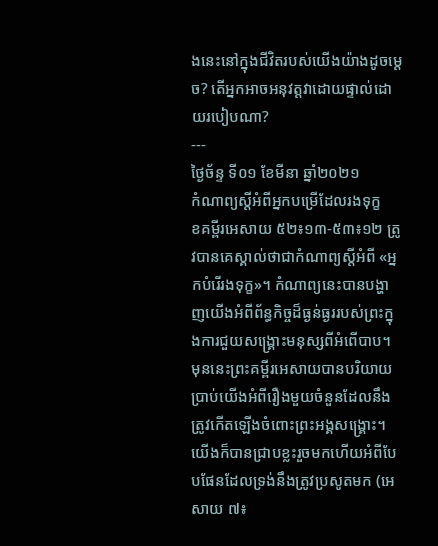ងនេះនៅក្នុងជីវិតរបស់យើងយ៉ាងដូចម្តេច? តើអ្នកអាចអនុវត្តវាដោយផ្ទាល់ដោយរបៀបណា?
---
ថ្ងៃច័ន្ទ ទី០១ ខែមីនា ឆ្នាំ២០២១
កំណាព្យស្តីអំពីអ្នកបម្រើដែលរងទុក្ខ
ខគម្ពីរអេសាយ ៥២៖១៣-៥៣៖១២ ត្រូវបានគេស្គាល់ថាជាកំណាព្យស្តីអំពី «អ្នកបំរើរងទុក្ខ»។ កំណាព្យនេះបានបង្ហាញយើងអំពីព័ន្ធកិច្ចដ៏ធ្ងន់ធ្ងររបស់ព្រះក្នុងការជួយសង្រ្គោះមនុស្សពីអំពើបាប។ មុននេះព្រះគម្ពីរអេសាយបានបរិយាយប្រាប់យើងអំពីរឿងមួយចំនួនដែលនឹងត្រូវកើតឡើងចំពោះព្រះអង្គសង្រ្គោះ។ យើងក៏បានជ្រាបខ្លះរួចមកហើយអំពីបែបផែនដែលទ្រង់នឹងត្រូវប្រសូតមក (អេសាយ ៧៖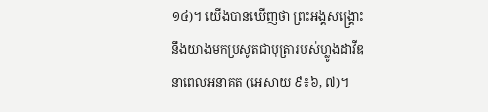១៤)។ យើងបានឃើញថា ព្រះអង្គសង្រ្គោះនឹងយាងមកប្រសូតជាបុត្រារបស់ហ្លូងដាវីឌនាពេលអនាគត (អេសាយ ៩៖៦, ៧)។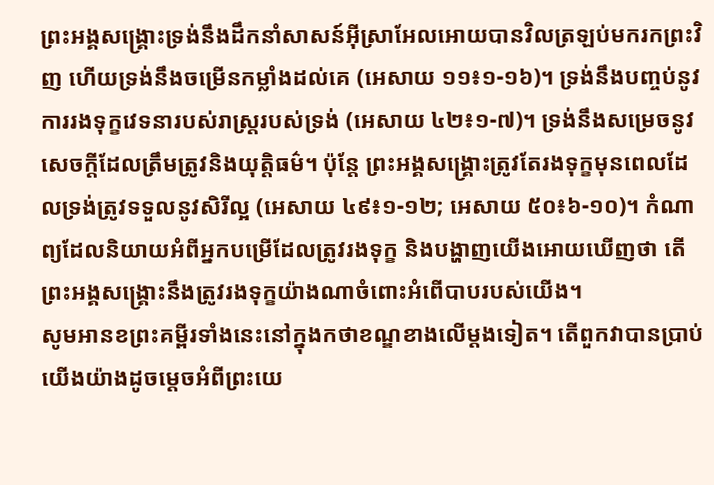ព្រះអង្គសង្គ្រោះទ្រង់នឹងដឹកនាំសាសន៍អ៊ីស្រាអែលអោយបានវិលត្រឡប់មករកព្រះវិញ ហើយទ្រង់នឹងចម្រើនកម្លាំងដល់គេ (អេសាយ ១១៖១-១៦)។ ទ្រង់នឹងបញ្ចប់នូវការរងទុក្ខវេទនារបស់រាស្ត្ររបស់ទ្រង់ (អេសាយ ៤២៖១-៧)។ ទ្រង់នឹងសម្រេចនូវសេចក្តីដែលត្រឹមត្រូវនិងយុត្តិធម៌។ ប៉ុន្តែ ព្រះអង្គសង្គ្រោះត្រូវតែរងទុក្ខមុនពេលដែលទ្រង់ត្រូវទទួលនូវសិរីល្អ (អេសាយ ៤៩៖១-១២; អេសាយ ៥០៖៦-១០)។ កំណាព្យដែលនិយាយអំពីអ្នកបម្រើដែលត្រូវរងទុក្ខ និងបង្ហាញយើងអោយឃើញថា តើព្រះអង្គសង្គ្រោះនឹងត្រូវរងទុក្ខយ៉ាងណាចំពោះអំពើបាបរបស់យើង។
សូមអានខព្រះគម្ពីរទាំងនេះនៅក្នុងកថាខណ្ឌខាងលើម្តងទៀត។ តើពួកវាបានប្រាប់យើងយ៉ាងដូចម្តេចអំពីព្រះយេ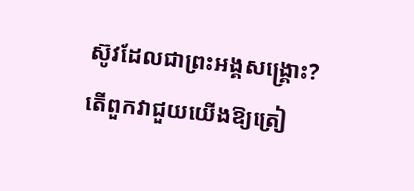ស៊ូវដែលជាព្រះអង្គសង្គ្រោះ? តើពួកវាជួយយើងឱ្យត្រៀ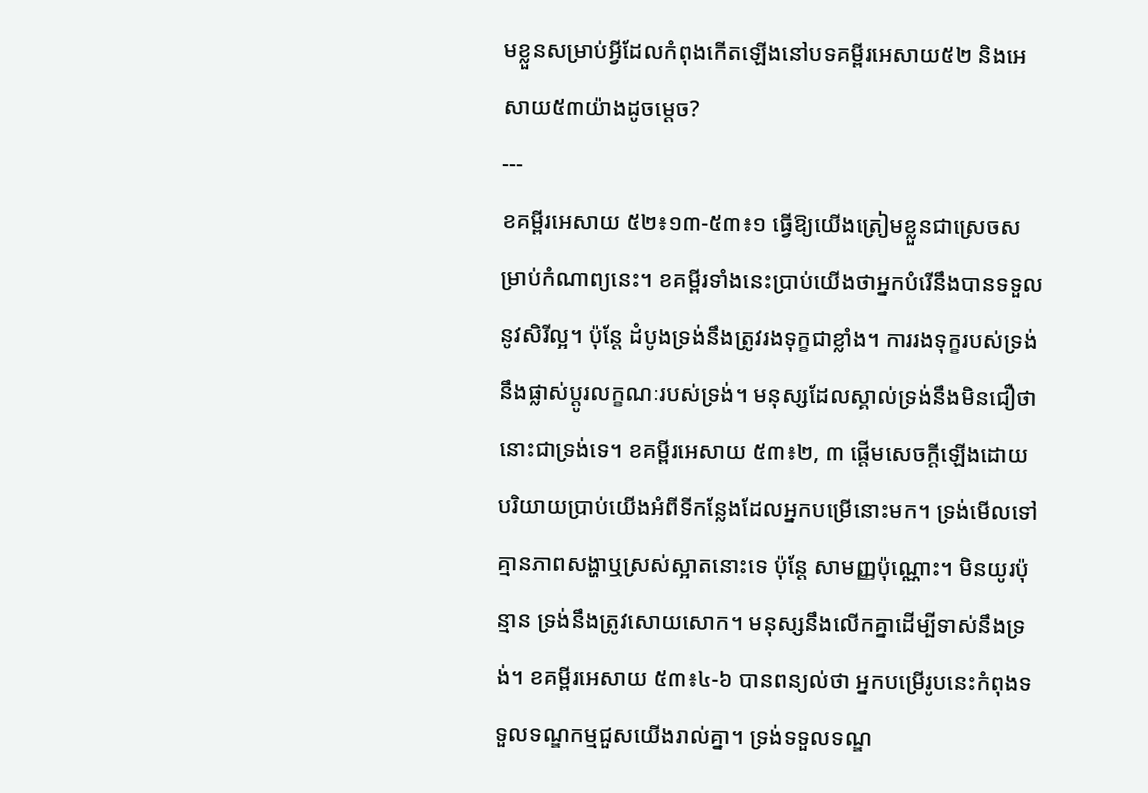មខ្លួនសម្រាប់អ្វីដែលកំពុងកើតឡើងនៅបទគម្ពីរអេសាយ៥២ និងអេសាយ៥៣យ៉ាងដូចម្តេច?
---
ខគម្ពីរអេសាយ ៥២៖១៣-៥៣៖១ ធ្វើឱ្យយើងត្រៀមខ្លួនជាស្រេចសម្រាប់កំណាព្យនេះ។ ខគម្ពីរទាំងនេះប្រាប់យើងថាអ្នកបំរើនឹងបានទទួលនូវសិរីល្អ។ ប៉ុន្តែ ដំបូងទ្រង់នឹងត្រូវរងទុក្ខជាខ្លាំង។ ការរងទុក្ខរបស់ទ្រង់នឹងផ្លាស់ប្តូរលក្ខណៈរបស់ទ្រង់។ មនុស្សដែលស្គាល់ទ្រង់នឹងមិនជឿថានោះជាទ្រង់ទេ។ ខគម្ពីរអេសាយ ៥៣៖២, ៣ ផ្តើមសេចក្តីឡើងដោយបរិយាយប្រាប់យើងអំពីទីកន្លែងដែលអ្នកបម្រើនោះមក។ ទ្រង់មើលទៅគ្មានភាពសង្ហាឬស្រស់ស្អាតនោះទេ ប៉ុន្តែ សាមញ្ញប៉ុណ្ណោះ។ មិនយូរប៉ុន្មាន ទ្រង់នឹងត្រូវសោយសោក។ មនុស្សនឹងលើកគ្នាដើម្បីទាស់នឹងទ្រង់។ ខគម្ពីរអេសាយ ៥៣៖៤-៦ បានពន្យល់ថា អ្នកបម្រើរូបនេះកំពុងទទួលទណ្ឌកម្មជួសយើងរាល់គ្នា។ ទ្រង់ទទួលទណ្ឌ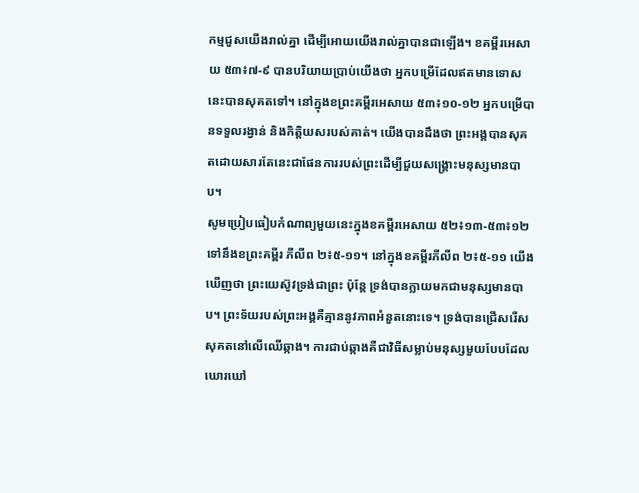កម្មជួសយើងរាល់គ្នា ដើម្បីអោយយើងរាល់គ្នាបានជាឡើង។ ខគម្ពីរអេសាយ ៥៣៖៧-៩ បានបរិយាយប្រាប់យើងថា អ្នកបម្រើដែលឥតមានទោសនេះបានសុគតទៅ។ នៅក្នុងខព្រះគម្ពីរអេសាយ ៥៣៖១០-១២ អ្នកបម្រើបានទទួលរង្វាន់ និងកិត្តិយសរបស់គាត់។ យើងបានដឹងថា ព្រះអង្គបានសុគតដោយសារតែនេះជាផែនការរបស់ព្រះដើម្បីជួយសង្រ្គោះមនុស្សមានបាប។
សូមប្រៀបធៀបកំណាព្យមួយនេះក្នុងខគម្ពីរអេសាយ ៥២៖១៣-៥៣៖១២ ទៅនឹងខព្រះគម្ពីរ ភីលីព ២៖៥-១១។ នៅក្នុងខគម្ពីរភីលីព ២៖៥-១១ យើងឃើញថា ព្រះយេស៊ូវទ្រង់ជាព្រះ ប៉ុន្តែ ទ្រង់បានក្លាយមកជាមនុស្សមានបាប។ ព្រះទ័យរបស់ព្រះអង្គគឺគ្មាននូវភាពអំនួតនោះទេ។ ទ្រង់បានជ្រើសរើសសុគតនៅលើឈើឆ្កាង។ ការជាប់ឆ្កាងគឺជាវិធីសម្លាប់មនុស្សមួយបែបដែលឃោរឃៅ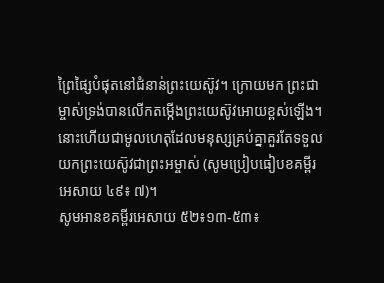ព្រៃផ្សៃបំផុតនៅជំនាន់ព្រះយេស៊ូវ។ ក្រោយមក ព្រះជាម្ចាស់ទ្រង់បានលើកតម្កើងព្រះយេស៊ូវអោយខ្ពស់ឡើង។ នោះហើយជាមូលហេតុដែលមនុស្សគ្រប់គ្នាគួរតែទទួលយកព្រះយេស៊ូវជាព្រះអម្ចាស់ (សូមប្រៀបធៀបខគម្ពីរ អេសាយ ៤៩៖ ៧)។
សូមអានខគម្ពីរអេសាយ ៥២៖១៣-៥៣៖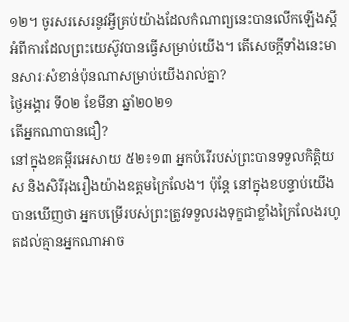១២។ ចូរសរសេរនូវអ្វីគ្រប់យ៉ាងដែលកំណាព្យនេះបានលើកឡើងស្តីអំពីការដែលព្រះយេស៊ូវបានធ្វើសម្រាប់យើង។ តើសេចក្តីទាំងនេះមានសារៈសំខាន់ប៉ុនណាសម្រាប់យើងរាល់គ្នា?
ថ្ងៃអង្គារ ទី០២ ខែមីនា ឆ្នាំ២០២១
តើអ្នកណាបានជឿ?
នៅក្នុងខគម្ពីរអេសាយ ៥២៖១៣ អ្នកបំរើរបស់ព្រះបានទទួលកិត្តិយស និងសិរីរុងរឿងយ៉ាងឧត្តមក្រៃលែង។ ប៉ុន្តែ នៅក្នុងខបន្ទាប់យើងបានឃើញថា អ្នកបម្រើរបស់ព្រះត្រូវទទួលរងទុក្ខជាខ្លាំងក្រៃលែងរហូតដល់គ្មានអ្នកណាអាច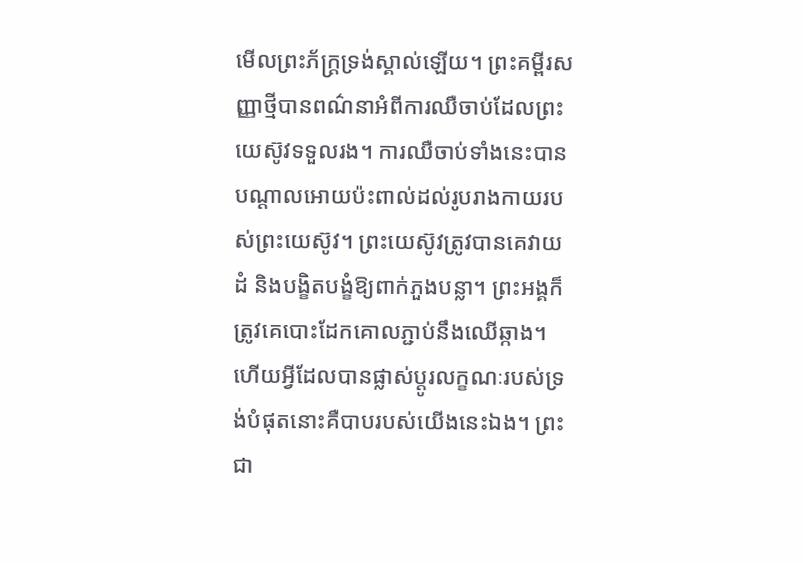មើលព្រះភ័ក្រ្តទ្រង់ស្គាល់ឡើយ។ ព្រះគម្ពីរសញ្ញាថ្មីបានពណ៌នាអំពីការឈឺចាប់ដែលព្រះយេស៊ូវទទួលរង។ ការឈឺចាប់ទាំងនេះបានបណ្តាលអោយប៉ះពាល់ដល់រូបរាងកាយរបស់ព្រះយេស៊ូវ។ ព្រះយេស៊ូវត្រូវបានគេវាយដំ និងបង្ខិតបង្ខំឱ្យពាក់ភួងបន្លា។ ព្រះអង្គក៏ត្រូវគេបោះដែកគោលភ្ជាប់នឹងឈើឆ្កាង។ ហើយអ្វីដែលបានផ្លាស់ប្តូរលក្ខណៈរបស់ទ្រង់បំផុតនោះគឺបាបរបស់យើងនេះឯង។ ព្រះជា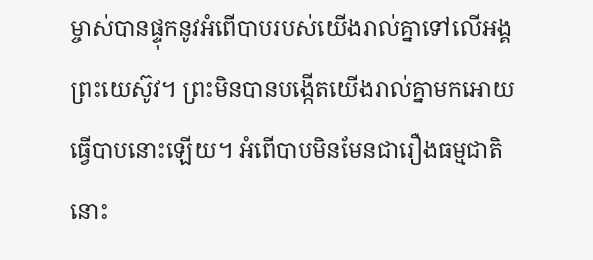ម្ចាស់បានផ្ទុកនូវអំពើបាបរបស់យើងរាល់គ្នាទៅលើអង្គព្រះយេស៊ូវ។ ព្រះមិនបានបង្កើតយើងរាល់គ្នាមកអោយធ្វើបាបនោះឡើយ។ អំពើបាបមិនមែនជារឿងធម្មជាតិនោះ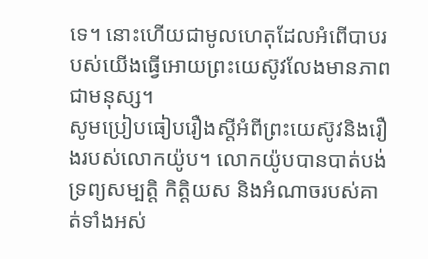ទេ។ នោះហើយជាមូលហេតុដែលអំពើបាបរបស់យើងធ្វើអោយព្រះយេស៊ូវលែងមានភាពជាមនុស្ស។
សូមប្រៀបធៀបរឿងស្តីអំពីព្រះយេស៊ូវនិងរឿងរបស់លោកយ៉ូប។ លោកយ៉ូបបានបាត់បង់ទ្រព្យសម្បត្តិ កិត្តិយស និងអំណាចរបស់គាត់ទាំងអស់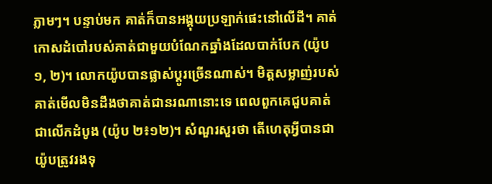ភ្លាមៗ។ បន្ទាប់មក គាត់ក៏បានអង្គុយប្រឡាក់ផេះនៅលើដី។ គាត់កោសដំបៅរបស់គាត់ជាមួយបំណែកឆ្នាំងដែលបាក់បែក (យ៉ូប ១, ២)។ លោកយ៉ូបបានផ្លាស់ប្តូរច្រើនណាស់។ មិត្ដសម្លាញ់របស់គាត់មើលមិនដឹងថាគាត់ជានរណានោះទេ ពេលពួកគេជួបគាត់ ជាលើកដំបូង (យ៉ូប ២៖១២)។ សំណួរសួរថា តើហេតុអ្វីបានជាយ៉ូបត្រូវរងទុ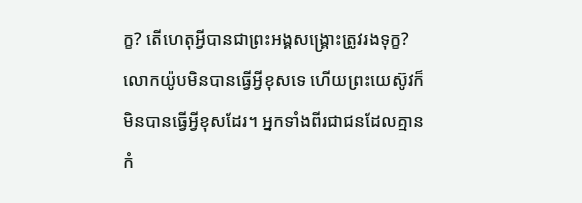ក្ខ? តើហេតុអ្វីបានជាព្រះអង្គសង្គ្រោះត្រូវរងទុក្ខ? លោកយ៉ូបមិនបានធ្វើអ្វីខុសទេ ហើយព្រះយេស៊ូវក៏មិនបានធ្វើអ្វីខុសដែរ។ អ្នកទាំងពីរជាជនដែលគ្មានកំ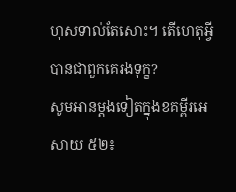ហុសទាល់តែសោះ។ តើហេតុអ្វីបានជាពួកគេរងទុក្ខ?
សូមអានម្តងទៀតក្នុងខគម្ពីរអេសាយ ៥២៖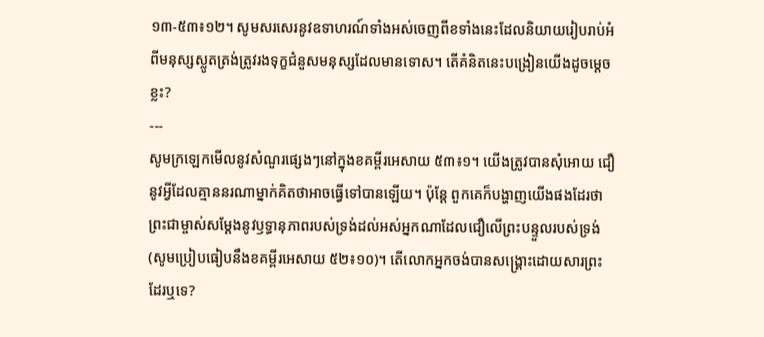១៣-៥៣៖១២។ សូមសរសេរនូវឧទាហរណ៍ទាំងអស់ចេញពីខទាំងនេះដែលនិយាយរៀបរាប់អំពីមនុស្សស្លូតត្រង់ត្រូវរងទុក្ខជំនួសមនុស្សដែលមានទោស។ តើគំនិតនេះបង្រៀនយើងដូចម្តេចខ្លះ?
---
សូមក្រឡេកមើលនូវសំណួរផ្សេងៗនៅក្នុងខគម្ពីរអេសាយ ៥៣៖១។ យើងត្រូវបានសុំអោយ ជឿនូវអ្វីដែលគ្មាននរណាម្នាក់គិតថាអាចធ្វើទៅបានឡើយ។ ប៉ុន្តែ ពួកគេក៏បង្ហាញយើងផងដែរថាព្រះជាម្ចាស់សម្តែងនូវឫទ្ធានុភាពរបស់ទ្រង់ដល់អស់អ្នកណាដែលជឿលើព្រះបន្ទួលរបស់ទ្រង់ (សូមប្រៀបធៀបនឹងខគម្ពីរអេសាយ ៥២៖១០)។ តើលោកអ្នកចង់បានសង្រ្គោះដោយសារព្រះដែរឬទេ?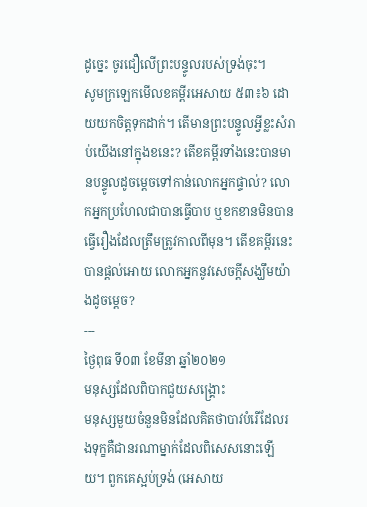ដូច្នេះ ចូរជឿលើព្រះបន្ទូលរបស់ទ្រង់ចុះ។
សូមក្រឡេកមើលខគម្ពីរអេសាយ ៥៣៖៦ ដោយយកចិត្តទុកដាក់។ តើមានព្រះបន្ទូលអ្វីខ្លះសំរាប់យើងនៅក្នុងខនេះ? តើខគម្ពីរទាំងនេះបានមានបន្ទូលដូចម្តេចទៅកាន់លោកអ្នកផ្ទាល់? លោកអ្នកប្រហែលជាបានធ្វើបាប ឬខកខានមិនបានធ្វើរឿងដែលត្រឹមត្រូវកាលពីមុន។ តើខគម្ពីរនេះបានផ្តល់អោយ លោកអ្នកនូវសេចក្តីសង្ឃឹមយ៉ាងដូចម្តេច?
---
ថ្ងៃពុធ ទី០៣ ខែមីនា ឆ្នាំ២០២១
មនុស្សដែលពិបាកជួយសង្រ្គោះ
មនុស្សមួយចំនួនមិនដែលគិតថាបាវបំរើដែលរងទុក្ខគឺជានរណាម្នាក់ដែលពិសេសនោះឡើយ។ ពួកគេស្អប់ទ្រង់ (អេសាយ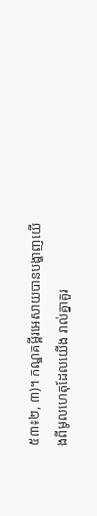៥៣៖២, ៣)។ កណ្ឌគម្ពីរអេសាយបានបង្ហាញយើងពីមូលហេតុដែលយើង រាល់គ្នាគួរ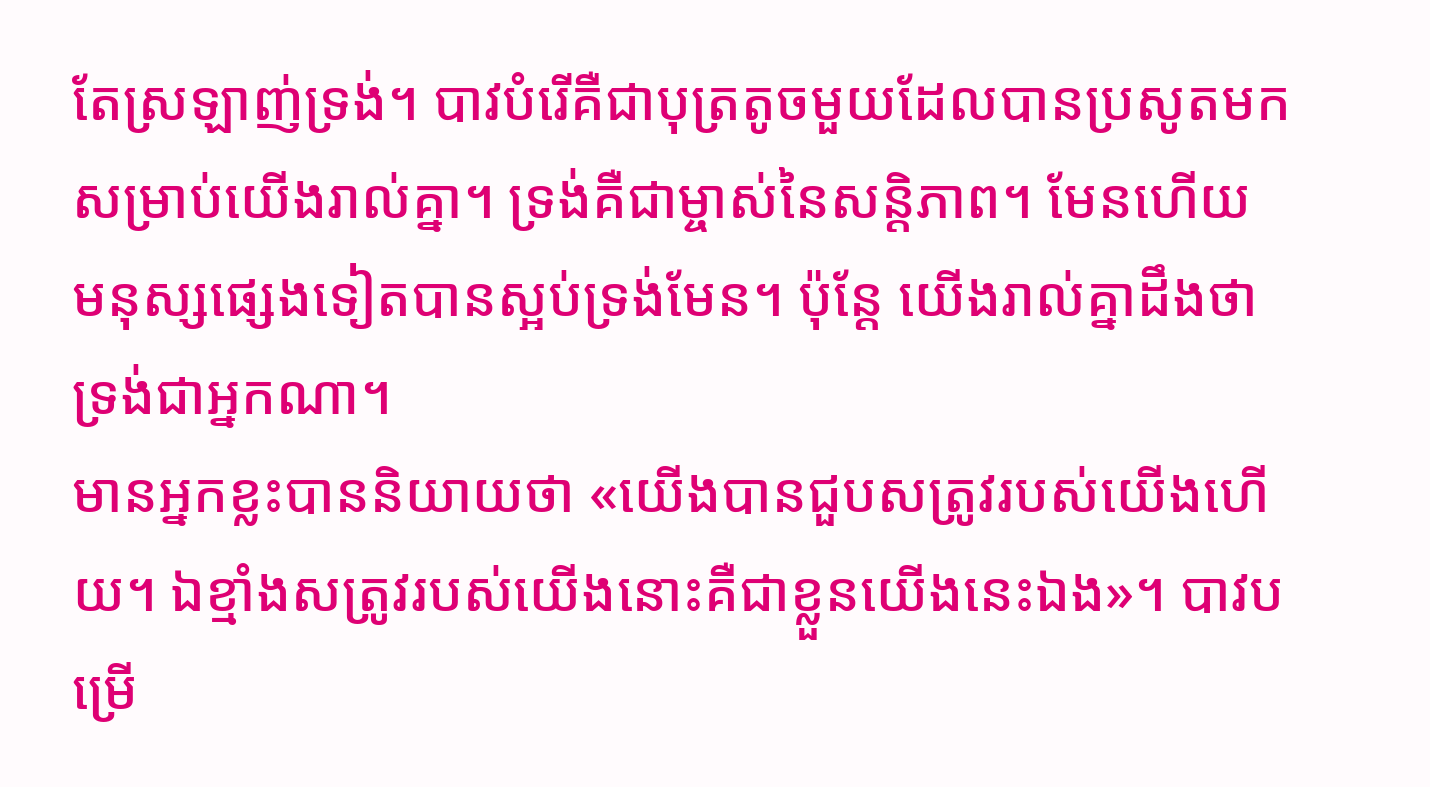តែស្រឡាញ់ទ្រង់។ បាវបំរើគឺជាបុត្រតូចមួយដែលបានប្រសូតមកសម្រាប់យើងរាល់គ្នា។ ទ្រង់គឺជាម្ចាស់នៃសន្តិភាព។ មែនហើយ មនុស្សផ្សេងទៀតបានស្អប់ទ្រង់មែន។ ប៉ុន្តែ យើងរាល់គ្នាដឹងថាទ្រង់ជាអ្នកណា។
មានអ្នកខ្លះបាននិយាយថា «យើងបានជួបសត្រូវរបស់យើងហើយ។ ឯខ្មាំងសត្រូវរបស់យើងនោះគឺជាខ្លួនយើងនេះឯង»។ បាវបម្រើ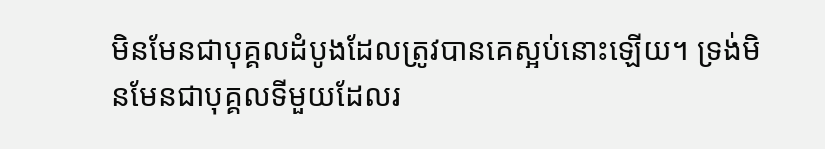មិនមែនជាបុគ្គលដំបូងដែលត្រូវបានគេស្អប់នោះឡើយ។ ទ្រង់មិនមែនជាបុគ្គលទីមួយដែលរ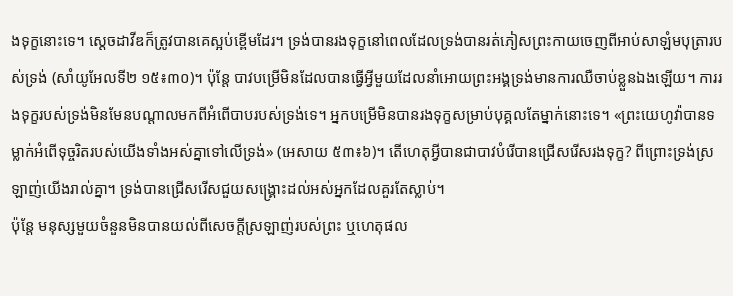ងទុក្ខនោះទេ។ ស្ដេចដាវីឌក៏ត្រូវបានគេស្អប់ខ្ពើមដែរ។ ទ្រង់បានរងទុក្ខនៅពេលដែលទ្រង់បានរត់ភៀសព្រះកាយចេញពីអាប់សាឡំមបុត្រារបស់ទ្រង់ (សាំយូអែលទី២ ១៥៖៣០)។ ប៉ុន្តែ បាវបម្រើមិនដែលបានធ្វើអ្វីមួយដែលនាំអោយព្រះអង្គទ្រង់មានការឈឺចាប់ខ្លួនឯងឡើយ។ ការរងទុក្ខរបស់ទ្រង់មិនមែនបណ្តាលមកពីអំពើបាបរបស់ទ្រង់ទេ។ អ្នកបម្រើមិនបានរងទុក្ខសម្រាប់បុគ្គលតែម្នាក់នោះទេ។ «ព្រះយេហូវ៉ាបានទម្លាក់អំពើទុច្ចរិតរបស់យើងទាំងអស់គ្នាទៅលើទ្រង់» (អេសាយ ៥៣៖៦)។ តើហេតុអ្វីបានជាបាវបំរើបានជ្រើសរើសរងទុក្ខ? ពីព្រោះទ្រង់ស្រឡាញ់យើងរាល់គ្នា។ ទ្រង់បានជ្រើសរើសជួយសង្គ្រោះដល់អស់អ្នកដែលគួរតែស្លាប់។
ប៉ុន្តែ មនុស្សមួយចំនួនមិនបានយល់ពីសេចក្តីស្រឡាញ់របស់ព្រះ ឬហេតុផល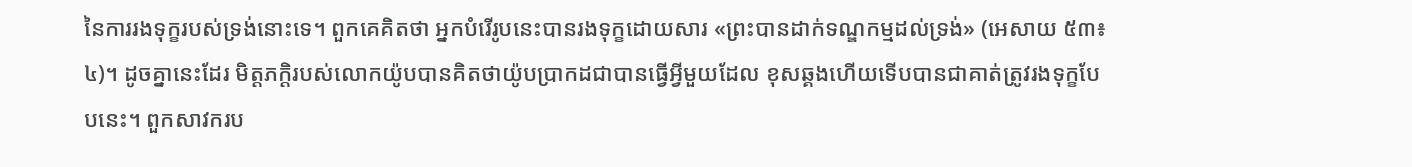នៃការរងទុក្ខរបស់ទ្រង់នោះទេ។ ពួកគេគិតថា អ្នកបំរើរូបនេះបានរងទុក្ខដោយសារ «ព្រះបានដាក់ទណ្ឌកម្មដល់ទ្រង់» (អេសាយ ៥៣៖៤)។ ដូចគ្នានេះដែរ មិត្តភក្តិរបស់លោកយ៉ូបបានគិតថាយ៉ូបប្រាកដជាបានធ្វើអ្វីមួយដែល ខុសឆ្គងហើយទើបបានជាគាត់ត្រូវរងទុក្ខបែបនេះ។ ពួកសាវករប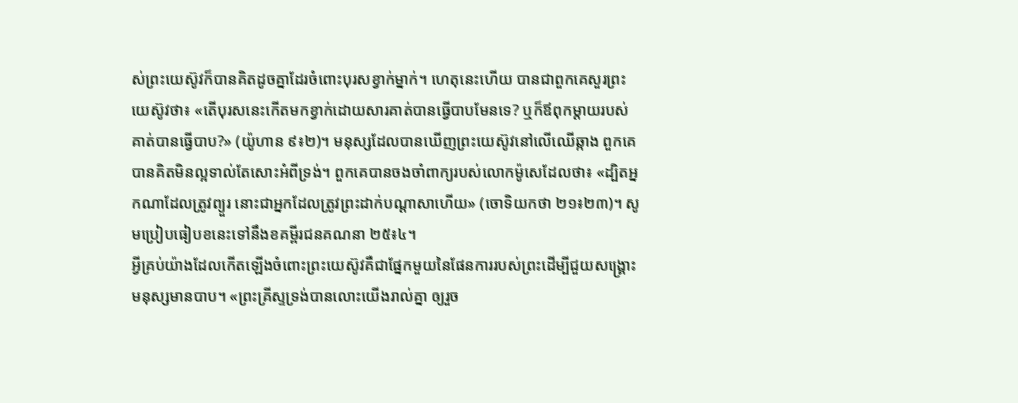ស់ព្រះយេស៊ូវក៏បានគិតដូចគ្នាដែរចំពោះបុរសខ្វាក់ម្នាក់។ ហេតុនេះហើយ បានជាពួកគេសួរព្រះយេស៊ូវថា៖ «តើបុរសនេះកើតមកខ្វាក់ដោយសារគាត់បានធ្វើបាបមែនទេ? ឬក៏ឪពុកម្តាយរបស់គាត់បានធ្វើបាប?» (យ៉ូហាន ៩៖២)។ មនុស្សដែលបានឃើញព្រះយេស៊ូវនៅលើឈើឆ្កាង ពួកគេបានគិតមិនល្អទាល់តែសោះអំពីទ្រង់។ ពួកគេបានចងចាំពាក្យរបស់លោកម៉ូសេដែលថា៖ «ដ្បិតអ្នកណាដែលត្រូវព្យួរ នោះជាអ្នកដែលត្រូវព្រះដាក់បណ្តាសាហើយ» (ចោទិយកថា ២១៖២៣)។ សូមប្រៀបធៀបខនេះទៅនឹងខគម្ពីរជនគណនា ២៥៖៤។
អ្វីគ្រប់យ៉ាងដែលកើតឡើងចំពោះព្រះយេស៊ូវគឺជាផ្នែកមួយនៃផែនការរបស់ព្រះដើម្បីជួយសង្រ្គោះមនុស្សមានបាប។ «ព្រះគ្រីស្ទទ្រង់បានលោះយើងរាល់គ្នា ឲ្យរួច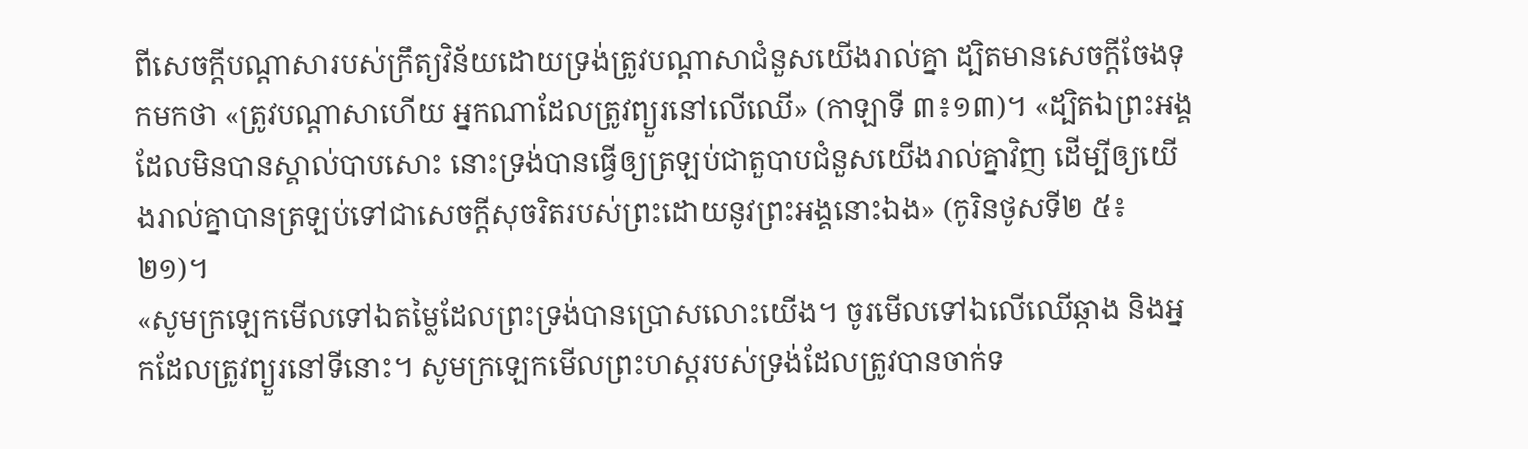ពីសេចក្តីបណ្តាសារបស់ក្រឹត្យវិន័យដោយទ្រង់ត្រូវបណ្តាសាជំនួសយើងរាល់គ្នា ដ្បិតមានសេចក្តីចែងទុកមកថា «ត្រូវបណ្តាសាហើយ អ្នកណាដែលត្រូវព្យួរនៅលើឈើ» (កាឡាទី ៣៖១៣)។ «ដ្បិតឯព្រះអង្គដែលមិនបានស្គាល់បាបសោះ នោះទ្រង់បានធ្វើឲ្យត្រឡប់ជាតួបាបជំនួសយើងរាល់គ្នាវិញ ដើម្បីឲ្យយើងរាល់គ្នាបានត្រឡប់ទៅជាសេចក្តីសុចរិតរបស់ព្រះដោយនូវព្រះអង្គនោះឯង» (កូរិនថូសទី២ ៥៖២១)។
«សូមក្រឡេកមើលទៅឯតម្លៃដែលព្រះទ្រង់បានប្រោសលោះយើង។ ចូរមើលទៅឯលើឈើឆ្កាង និងអ្នកដែលត្រូវព្យួរនៅទីនោះ។ សូមក្រឡេកមើលព្រះហស្តរបស់ទ្រង់ដែលត្រូវបានចាក់ទ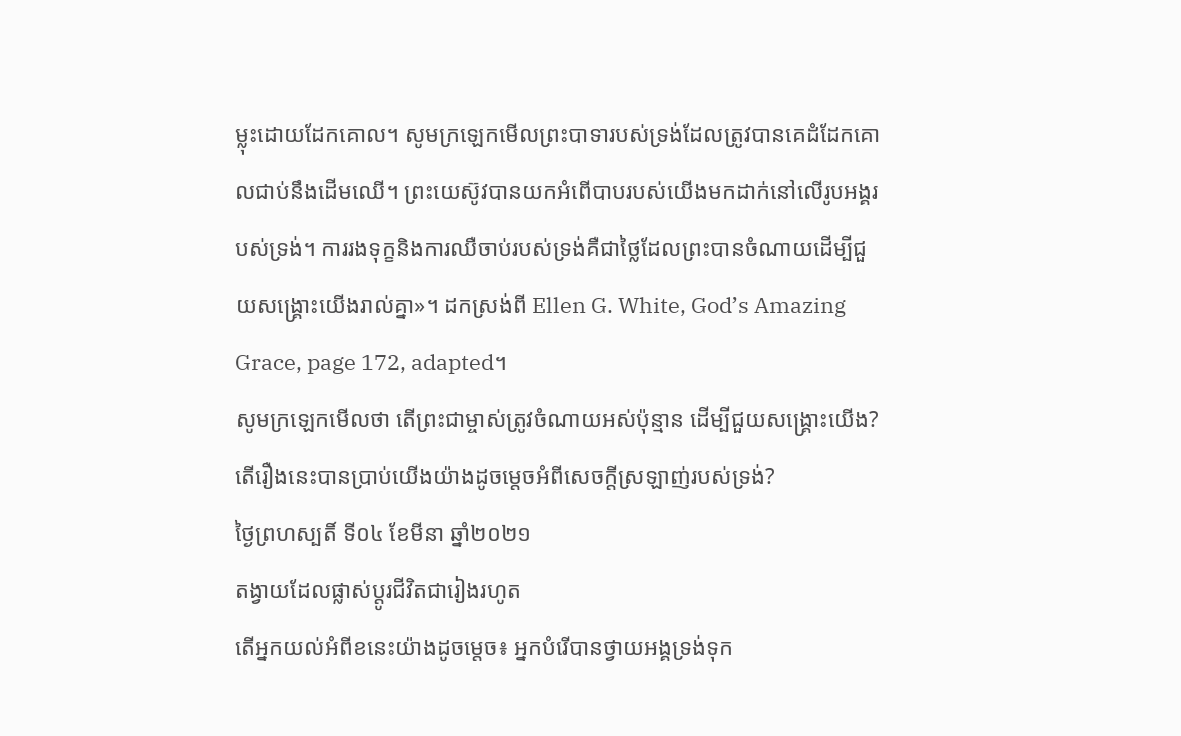ម្លុះដោយដែកគោល។ សូមក្រឡេកមើលព្រះបាទារបស់ទ្រង់ដែលត្រូវបានគេដំដែកគោលជាប់នឹងដើមឈើ។ ព្រះយេស៊ូវបានយកអំពើបាបរបស់យើងមកដាក់នៅលើរូបអង្គរបស់ទ្រង់។ ការរងទុក្ខនិងការឈឺចាប់របស់ទ្រង់គឺជាថ្លៃដែលព្រះបានចំណាយដើម្បីជួយសង្រ្គោះយើងរាល់គ្នា»។ ដកស្រង់ពី Ellen G. White, God’s Amazing Grace, page 172, adapted។
សូមក្រឡេកមើលថា តើព្រះជាម្ចាស់ត្រូវចំណាយអស់ប៉ុន្មាន ដើម្បីជួយសង្គ្រោះយើង? តើរឿងនេះបានប្រាប់យើងយ៉ាងដូចម្តេចអំពីសេចក្តីស្រឡាញ់របស់ទ្រង់?
ថ្ងៃព្រហស្បតិ៍ ទី០៤ ខែមីនា ឆ្នាំ២០២១
តង្វាយដែលផ្លាស់ប្តូរជីវិតជារៀងរហូត
តើអ្នកយល់អំពីខនេះយ៉ាងដូចម្តេច៖ អ្នកបំរើបានថ្វាយអង្គទ្រង់ទុក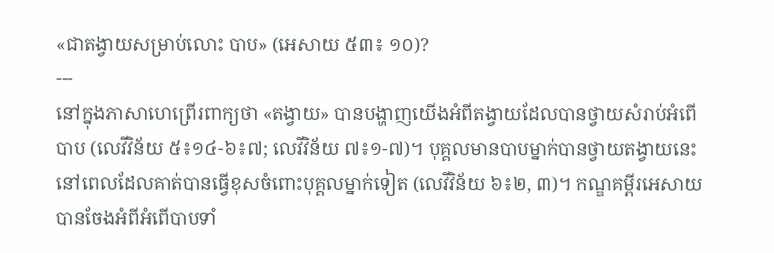«ជាតង្វាយសម្រាប់លោះ បាប» (អេសាយ ៥៣៖ ១០)?
---
នៅក្នុងភាសាហេព្រើរពាក្យថា «តង្វាយ» បានបង្ហាញយើងអំពីតង្វាយដែលបានថ្វាយសំរាប់អំពើបាប (លេវីវិន័យ ៥៖១៤-៦៖៧; លេវីវិន័យ ៧៖១-៧)។ បុគ្គលមានបាបម្នាក់បានថ្វាយតង្វាយនេះ នៅពេលដែលគាត់បានធ្វើខុសចំពោះបុគ្គលម្នាក់ទៀត (លេវីវិន័យ ៦៖២, ៣)។ កណ្ឌគម្ពីរអេសាយ បានចែងអំពីអំពើបាបទាំ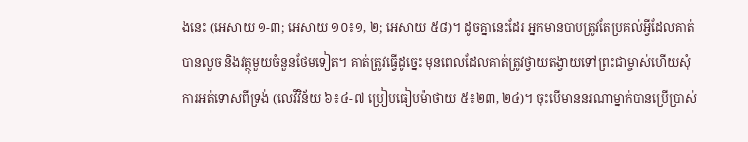ងនេះ (អេសាយ ១-៣; អេសាយ ១០៖១, ២; អេសាយ ៥៨)។ ដូចគ្នានេះដែរ អ្នកមានបាបត្រូវតែប្រគល់អ្វីដែលគាត់បានលួច និងវត្ថុមួយចំនួនថែមទៀត។ គាត់ត្រូវធ្វើដូច្នេះ មុនពេលដែលគាត់ត្រូវថ្វាយតង្វាយទៅព្រះជាម្ចាស់ហើយសុំការអត់ទោសពីទ្រង់ (លេវីវិន័យ ៦៖៤-៧ ប្រៀបធៀបម៉ាថាយ ៥៖២៣, ២៤)។ ចុះបើមាននរណាម្នាក់បានប្រើប្រាស់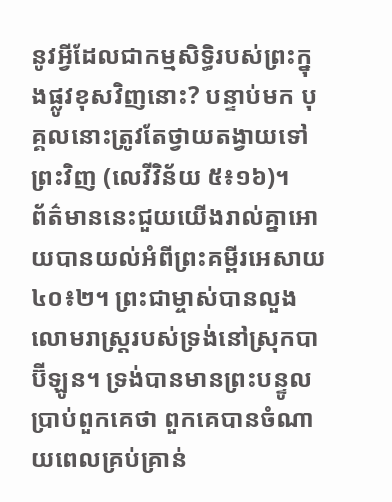នូវអ្វីដែលជាកម្មសិទ្ធិរបស់ព្រះក្នុងផ្លូវខុសវិញនោះ? បន្ទាប់មក បុគ្គលនោះត្រូវតែថ្វាយតង្វាយទៅព្រះវិញ (លេវីវិន័យ ៥៖១៦)។
ព័ត៌មាននេះជួយយើងរាល់គ្នាអោយបានយល់អំពីព្រះគម្ពីរអេសាយ ៤០៖២។ ព្រះជាម្ចាស់បានលួងលោមរាស្ត្ររបស់ទ្រង់នៅស្រុកបាប៊ីឡូន។ ទ្រង់បានមានព្រះបន្ទូលប្រាប់ពួកគេថា ពួកគេបានចំណាយពេលគ្រប់គ្រាន់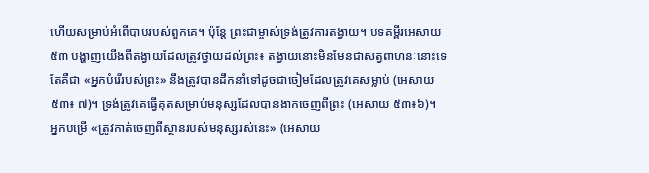ហើយសម្រាប់អំពើបាបរបស់ពួកគេ។ ប៉ុន្តែ ព្រះជាម្ចាស់ទ្រង់ត្រូវការតង្វាយ។ បទគម្ពីរអេសាយ៥៣ បង្ហាញយើងពីតង្វាយដែលត្រូវថ្វាយដល់ព្រះ៖ តង្វាយនោះមិនមែនជាសត្វពាហនៈនោះទេ តែគឺជា «អ្នកបំរើរបស់ព្រះ» នឹងត្រូវបានដឹកនាំទៅដូចជាចៀមដែលត្រូវគេសម្លាប់ (អេសាយ ៥៣៖ ៧)។ ទ្រង់ត្រូវគេធ្វើគុតសម្រាប់មនុស្សដែលបានងាកចេញពីព្រះ (អេសាយ ៥៣៖៦)។
អ្នកបម្រើ «ត្រូវកាត់ចេញពីស្ថានរបស់មនុស្សរស់នេះ» (អេសាយ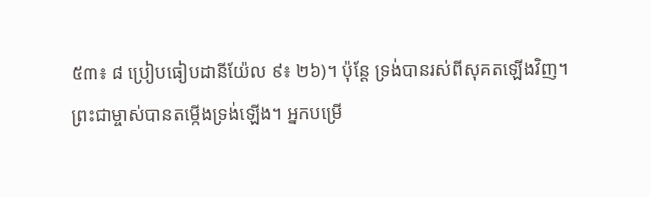៥៣៖ ៨ ប្រៀបធៀបដានីយ៉ែល ៩៖ ២៦)។ ប៉ុន្តែ ទ្រង់បានរស់ពីសុគតឡើងវិញ។ ព្រះជាម្ចាស់បានតម្កើងទ្រង់ឡើង។ អ្នកបម្រើ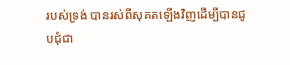របស់ទ្រង់ បានរស់ពីសុគតឡើងវិញដើម្បីបានជូបជុំជា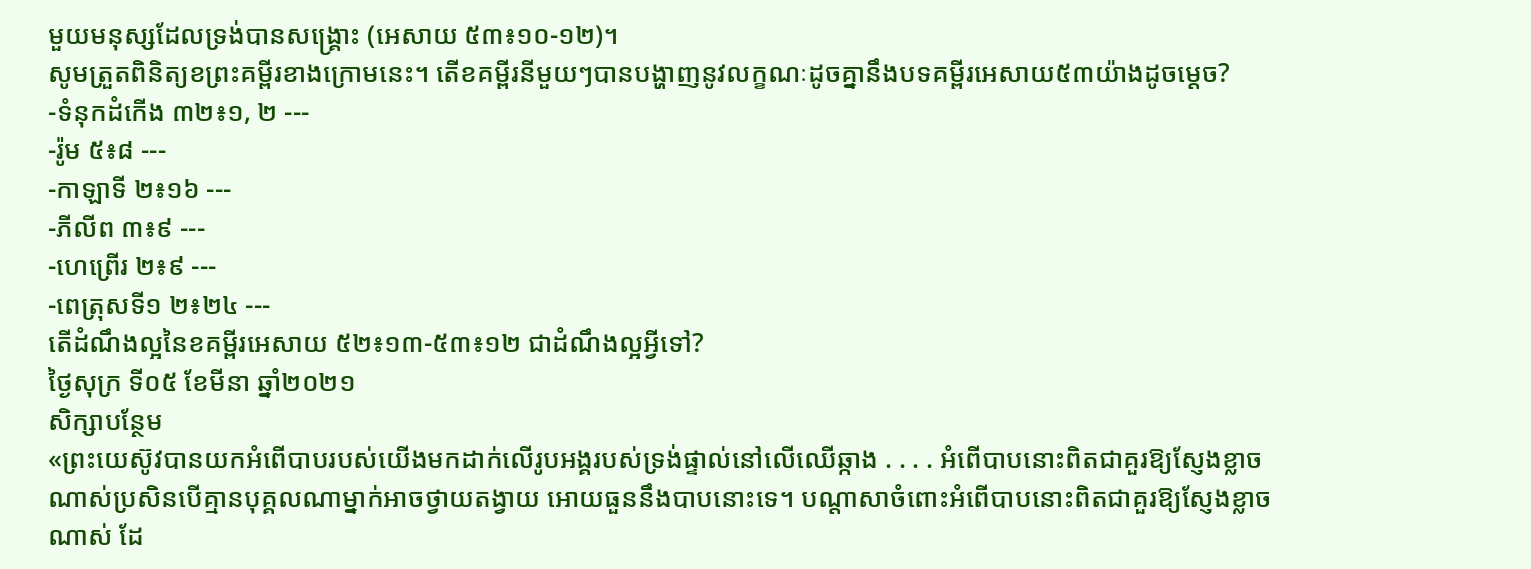មួយមនុស្សដែលទ្រង់បានសង្គ្រោះ (អេសាយ ៥៣៖១០-១២)។
សូមត្រួតពិនិត្យខព្រះគម្ពីរខាងក្រោមនេះ។ តើខគម្ពីរនីមួយៗបានបង្ហាញនូវលក្ខណៈដូចគ្នានឹងបទគម្ពីរអេសាយ៥៣យ៉ាងដូចម្តេច?
-ទំនុកដំកើង ៣២៖១, ២ ---
-រ៉ូម ៥៖៨ ---
-កាឡាទី ២៖១៦ ---
-ភីលីព ៣៖៩ ---
-ហេព្រើរ ២៖៩ ---
-ពេត្រុសទី១ ២៖២៤ ---
តើដំណឹងល្អនៃខគម្ពីរអេសាយ ៥២៖១៣-៥៣៖១២ ជាដំណឹងល្អអ្វីទៅ?
ថ្ងៃសុក្រ ទី០៥ ខែមីនា ឆ្នាំ២០២១
សិក្សាបន្ថែម
«ព្រះយេស៊ូវបានយកអំពើបាបរបស់យើងមកដាក់លើរូបអង្គរបស់ទ្រង់ផ្ទាល់នៅលើឈើឆ្កាង . . . . អំពើបាបនោះពិតជាគួរឱ្យស្ញែងខ្លាចណាស់ប្រសិនបើគ្មានបុគ្គលណាម្នាក់អាចថ្វាយតង្វាយ អោយធួននឹងបាបនោះទេ។ បណ្តាសាចំពោះអំពើបាបនោះពិតជាគួរឱ្យស្ញែងខ្លាចណាស់ ដែ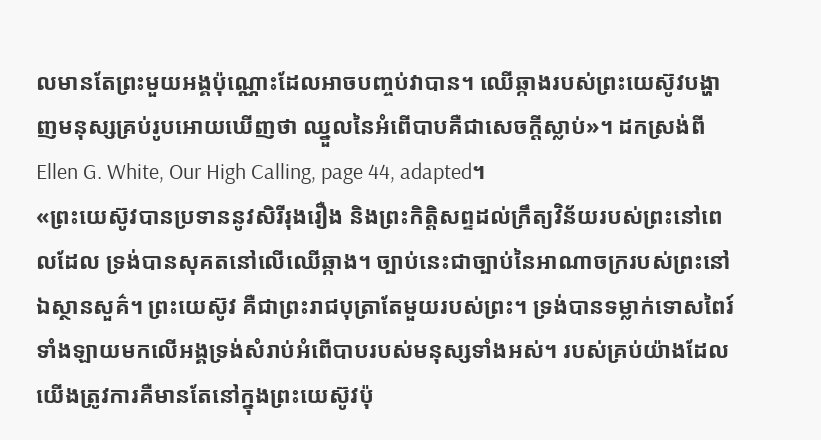លមានតែព្រះមួយអង្គប៉ុណ្ណោះដែលអាចបញ្ចប់វាបាន។ ឈើឆ្កាងរបស់ព្រះយេស៊ូវបង្ហាញមនុស្សគ្រប់រូបអោយឃើញថា ឈ្នួលនៃអំពើបាបគឺជាសេចក្ដីស្លាប់»។ ដកស្រង់ពី Ellen G. White, Our High Calling, page 44, adapted។
«ព្រះយេស៊ូវបានប្រទាននូវសិរីរុងរឿង និងព្រះកិត្ដិសព្ទដល់ក្រឹត្យវិន័យរបស់ព្រះនៅពេលដែល ទ្រង់បានសុគតនៅលើឈើឆ្កាង។ ច្បាប់នេះជាច្បាប់នៃអាណាចក្ររបស់ព្រះនៅឯស្ថានសួគ៌។ ព្រះយេស៊ូវ គឺជាព្រះរាជបុត្រាតែមួយរបស់ព្រះ។ ទ្រង់បានទម្លាក់ទោសពៃរ៍ទាំងឡាយមកលើអង្គទ្រង់សំរាប់អំពើបាបរបស់មនុស្សទាំងអស់។ របស់គ្រប់យ៉ាងដែលយើងត្រូវការគឺមានតែនៅក្នុងព្រះយេស៊ូវប៉ុ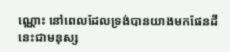ណ្ណោះ នៅពេលដែលទ្រង់បានយាងមកផែនដីនេះជាមនុស្ស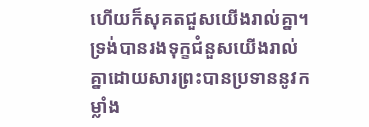ហើយក៏សុគតជួសយើងរាល់គ្នា។ ទ្រង់បានរងទុក្ខជំនួសយើងរាល់គ្នាដោយសារព្រះបានប្រទាននូវកម្លាំង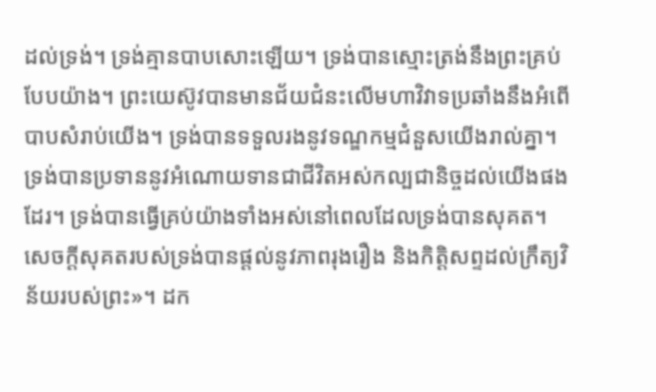ដល់ទ្រង់។ ទ្រង់គ្មានបាបសោះឡើយ។ ទ្រង់បានស្មោះត្រង់នឹងព្រះគ្រប់បែបយ៉ាង។ ព្រះយេស៊ូវបានមានជ័យជំនះលើមហាវិវាទប្រឆាំងនឹងអំពើបាបសំរាប់យើង។ ទ្រង់បានទទួលរងនូវទណ្ឌកម្មជំនួសយើងរាល់គ្នា។ ទ្រង់បានប្រទាននូវអំណោយទានជាជីវិតអស់កល្បជានិច្ចដល់យើងផងដែរ។ ទ្រង់បានធ្វើគ្រប់យ៉ាងទាំងអស់នៅពេលដែលទ្រង់បានសុគត។ សេចក្តីសុគតរបស់ទ្រង់បានផ្ដល់នូវភាពរុងរឿង និងកិត្ដិសព្ទដល់ក្រឹត្យវិន័យរបស់ព្រះ»។ ដក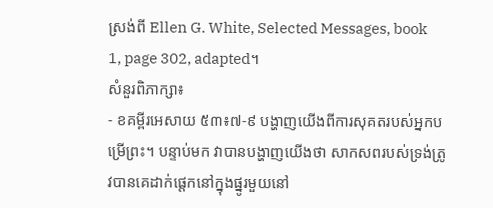ស្រង់ពី Ellen G. White, Selected Messages, book 1, page 302, adapted។
សំនួរពិភាក្សា៖
- ខគម្ពីរអេសាយ ៥៣៖៧-៩ បង្ហាញយើងពីការសុគតរបស់អ្នកបម្រើព្រះ។ បន្ទាប់មក វាបានបង្ហាញយើងថា សាកសពរបស់ទ្រង់ត្រូវបានគេដាក់ផ្តេកនៅក្នុងផ្នូរមួយនៅ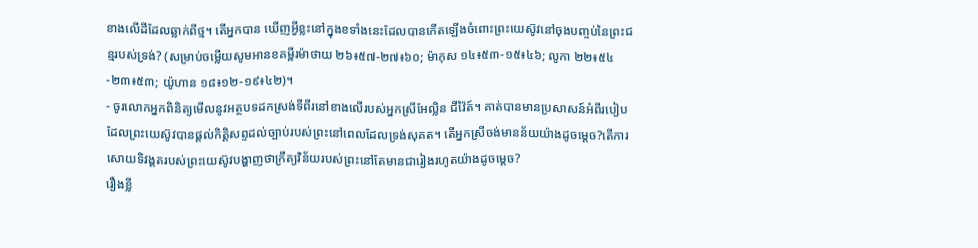ខាងលើដីដែលឆ្លាក់ពីថ្ម។ តើអ្នកបាន ឃើញអ្វីខ្លះនៅក្នុងខទាំងនេះដែលបានកើតឡើងចំពោះព្រះយេស៊ូវនៅចុងបញ្ចប់នៃព្រះជន្មរបស់ទ្រង់? (សម្រាប់ចម្លើយសូមអានខគម្ពីរម៉ាថាយ ២៦៖៥៧-២៧៖៦០; ម៉ាកុស ១៤៖៥៣-១៥៖៤៦; លូកា ២២៖៥៤-២៣៖៥៣; យ៉ូហាន ១៨៖១២-១៩៖៤២)។
- ចូរលោកអ្នកពិនិត្យមើលនូវអត្ថបទដកស្រង់ទីពីរនៅខាងលើរបស់អ្នកស្រីអែល្លិន ជីវ៉ៃត៍។ គាត់បានមានប្រសាសន៍អំពីរបៀបដែលព្រះយេស៊ូវបានផ្តល់កិត្តិសព្ទដល់ច្បាប់របស់ព្រះនៅពេលដែលទ្រង់សុគត។ តើអ្នកស្រីចង់មានន័យយ៉ាងដូចម្តេច?តើការសោយទិវង្គតរបស់ព្រះយេស៊ូវបង្ហាញថាក្រឹត្យវិន័យរបស់ព្រះនៅតែមានជារៀងរហូតយ៉ាងដូចម្តេច?
រឿងខ្លី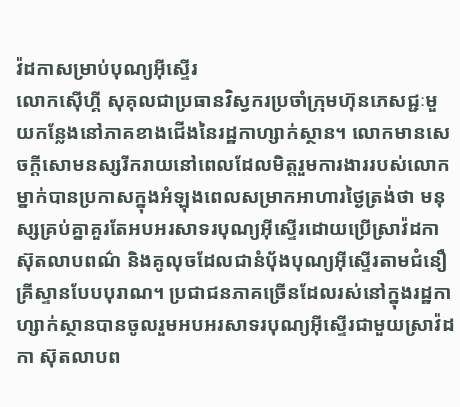វ៉ដកាសម្រាប់បុណ្យអ៊ីស្ទើរ
លោកស៊ើហ្គី សុគុលជាប្រធានវិស្វករប្រចាំក្រុមហ៊ុនភេសជ្ជៈមួយកន្លែងនៅភាគខាងជើងនៃរដ្ឋកាហ្សាក់ស្ថាន។ លោកមានសេចក្តីសោមនស្សរីករាយនៅពេលដែលមិត្តរួមការងាររបស់លោកម្នាក់បានប្រកាសក្នុងអំឡុងពេលសម្រាកអាហារថ្ងៃត្រង់ថា មនុស្សគ្រប់គ្នាគួរតែអបអរសាទរបុណ្យអ៊ីស្ទើរដោយប្រើស្រាវ៉ដកា ស៊ុតលាបពណ៌ និងគូលុចដែលជានំប័ុងបុណ្យអ៊ីស្ទើរតាមជំនឿគ្រីស្ទានបែបបុរាណ។ ប្រជាជនភាគច្រើនដែលរស់នៅក្នុងរដ្ឋកាហ្សាក់ស្ថានបានចូលរួមអបអរសាទរបុណ្យអ៊ីស្ទើរជាមួយស្រាវ៉ដកា ស៊ុតលាបព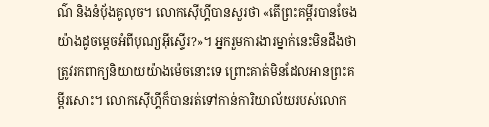ណ៌ និងនំបុ័ងគូលុច។ លោកស៊ើហ្គីបានសួរថា «តើព្រះគម្ពីរបានចែងយ៉ាងដូចម្តេចអំពីបុណ្យអ៊ីស្ទើរ?»។ អ្នករួមការងារម្នាក់នេះមិនដឹងថា ត្រូវរកពាក្យនិយាយយ៉ាងម៉េចនោះទេ ព្រោះគាត់មិនដែលអានព្រះគម្ពីរសោះ។ លោកស៊ើហ្គីក៏បានរត់ទៅកាន់ការិយាល័យរបស់លោក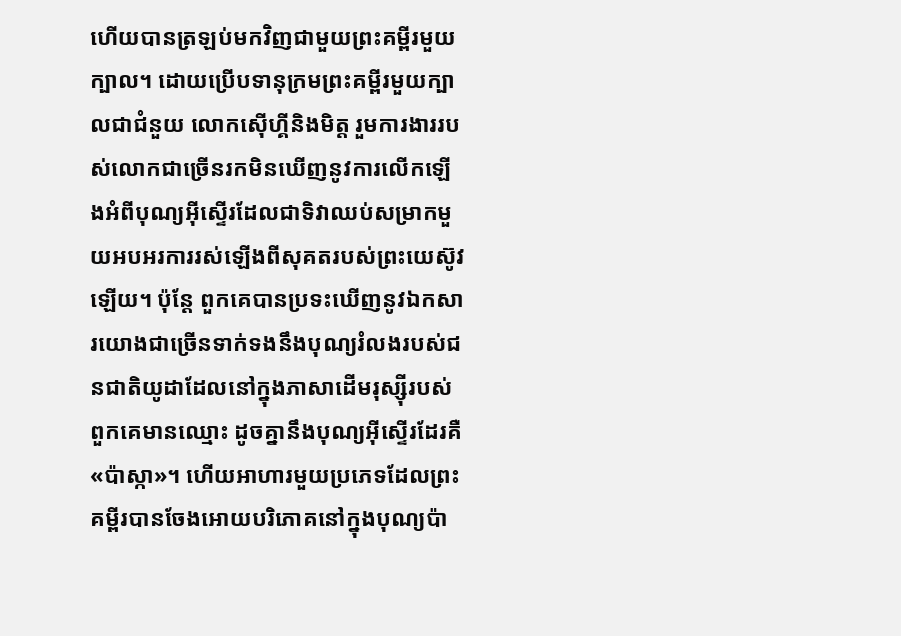ហើយបានត្រឡប់មកវិញជាមួយព្រះគម្ពីរមួយក្បាល។ ដោយប្រើបទានុក្រមព្រះគម្ពីរមួយក្បាលជាជំនួយ លោកស៊ើហ្គីនិងមិត្ត រួមការងាររបស់លោកជាច្រើនរកមិនឃើញនូវការលើកឡើងអំពីបុណ្យអ៊ីស្ទើរដែលជាទិវាឈប់សម្រាកមួយអបអរការរស់ឡើងពីសុគតរបស់ព្រះយេស៊ូវឡើយ។ ប៉ុន្ដែ ពួកគេបានប្រទះឃើញនូវឯកសារយោងជាច្រើនទាក់ទងនឹងបុណ្យរំលងរបស់ជនជាតិយូដាដែលនៅក្នុងភាសាដើមរុស្ស៊ីរបស់ពួកគេមានឈ្មោះ ដូចគ្នានឹងបុណ្យអ៊ីស្ទើរដែរគឺ «ប៉ាស្កា»។ ហើយអាហារមួយប្រភេទដែលព្រះគម្ពីរបានចែងអោយបរិភោគនៅក្នុងបុណ្យប៉ា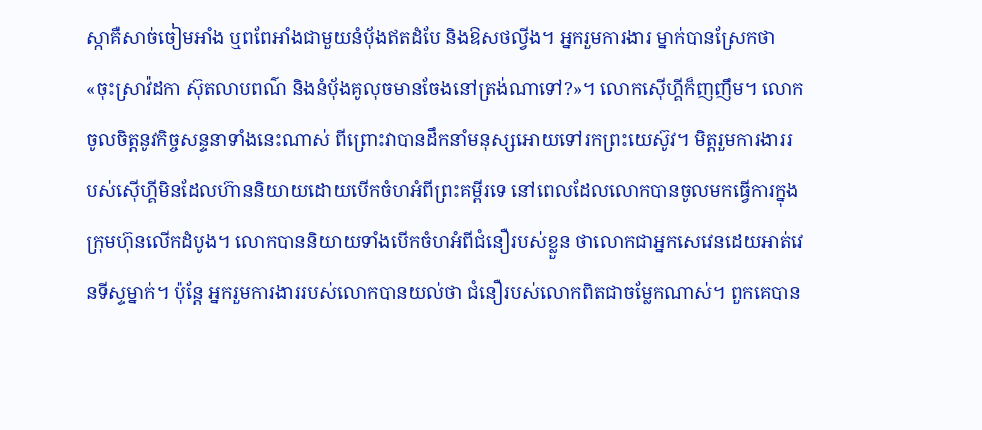ស្កាគឺសាច់ចៀមអាំង ឬពពែអាំងជាមួយនំបុ័ងឥតដំបែ និងឱសថល្វីង។ អ្នករួមការងារ ម្នាក់បានស្រែកថា «ចុះស្រាវ៉ដកា ស៊ុតលាបពណ៌ និងនំបុ័ងគូលុចមានចែងនៅត្រង់ណាទៅ?»។ លោកស៊ើហ្គីក៏ញញឹម។ លោកចូលចិត្តនូវកិច្ចសន្ទនាទាំងនេះណាស់ ពីព្រោះវាបានដឹកនាំមនុស្សអោយទៅរកព្រះយេស៊ូវ។ មិត្តរួមការងាររបស់ស៊ើហ្គីមិនដែលហ៊ាននិយាយដោយបើកចំហអំពីព្រះគម្ពីរទេ នៅពេលដែលលោកបានចូលមកធ្វើការក្នុងក្រុមហ៊ុនលើកដំបូង។ លោកបាននិយាយទាំងបើកចំហអំពីជំនឿរបស់ខ្លួន ថាលោកជាអ្នកសេវេនដេយអាត់វេនទីស្ទម្នាក់។ ប៉ុន្តែ អ្នករួមការងាររបស់លោកបានយល់ថា ជំនឿរបស់លោកពិតជាចម្លែកណាស់។ ពួកគេបាន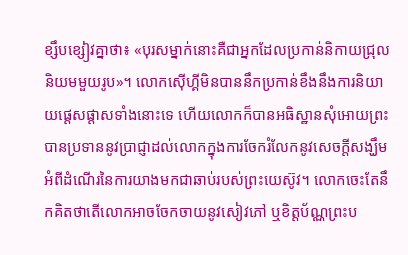ខ្សឹបខ្សៀវគ្នាថា៖ «បុរសម្នាក់នោះគឺជាអ្នកដែលប្រកាន់និកាយជ្រុលនិយមមួយរូប»។ លោកស៊ើហ្គីមិនបាននឹកប្រកាន់ខឹងនឹងការនិយាយផ្តេសផ្តាសទាំងនោះទេ ហើយលោកក៏បានអធិស្ឋានសុំអោយព្រះបានប្រទាននូវប្រាជ្ញាដល់លោកក្នុងការចែករំលែកនូវសេចក្តីសង្ឃឹមអំពីដំណើរនៃការយាងមកជាឆាប់របស់ព្រះយេស៊ូវ។ លោកចេះតែនឹកគិតថាតើលោកអាចចែកចាយនូវសៀវភៅ ឬខិត្តប័ណ្ណព្រះប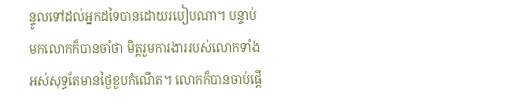ន្ទូលទៅដល់អ្នកដទៃបានដោយរបៀបណា។ បន្ទាប់មកលោកក៏បានចាំថា មិត្តរួមការងាររបស់លោកទាំងអស់សុទ្ធតែមានថ្ងៃខួបកំណើត។ លោកក៏បានចាប់ផ្តើ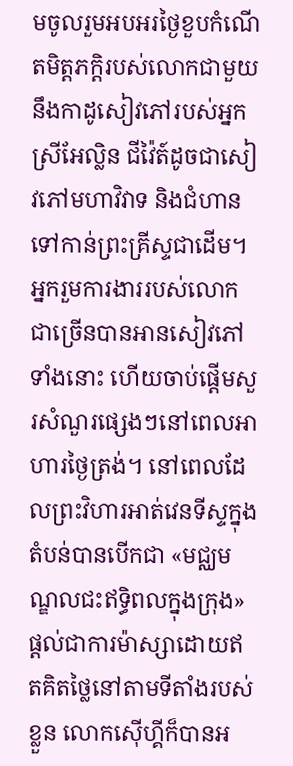មចូលរួមអបអរថ្ងៃខួបកំណើតមិត្តភក្តិរបស់លោកជាមួយនឹងកាដូសៀវភៅរបស់អ្នកស្រីអែល្លិន ជីវ៉ៃត៍ដូចជាសៀវភៅមហាវិវាទ និងជំហានទៅកាន់ព្រះគ្រីស្ទជាដើម។ អ្នករួមការងាររបស់លោកជាច្រើនបានអានសៀវភៅទាំងនោះ ហើយចាប់ផ្តើមសួរសំណួរផ្សេងៗនៅពេលអាហារថ្ងៃត្រង់។ នៅពេលដែលព្រះវិហារអាត់វេនទីស្ទក្នុងតំបន់បានបើកជា «មជ្ឈមណ្ឌលជះឥទ្ធិពលក្នុងក្រុង» ផ្តល់ជាការម៉ាស្សាដោយឥតគិតថ្លៃនៅតាមទីតាំងរបស់ខ្លួន លោកស៊ើហ្គីក៏បានអ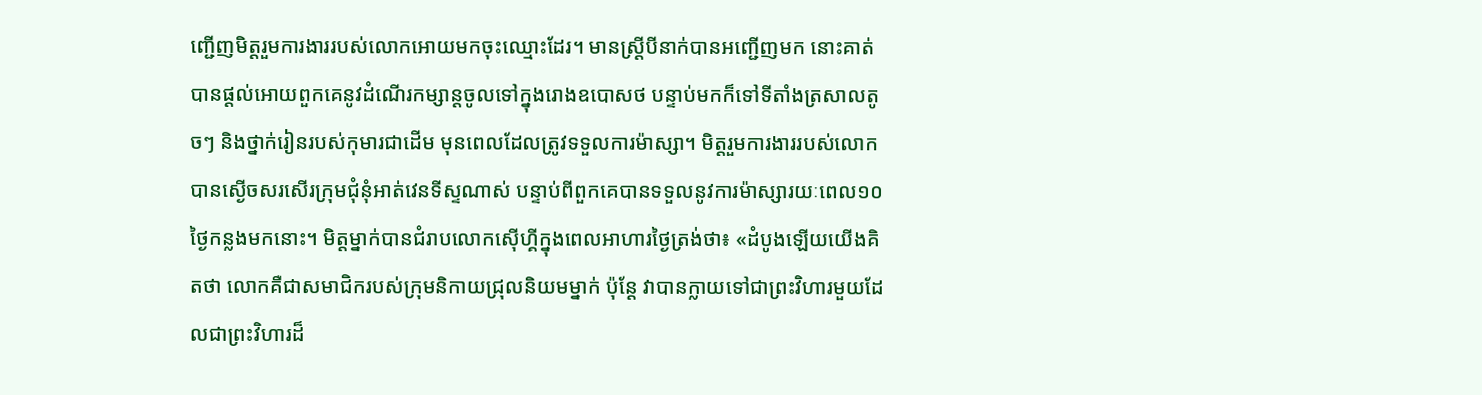ញ្ជើញមិត្តរួមការងាររបស់លោកអោយមកចុះឈ្មោះដែរ។ មានស្ត្រីបីនាក់បានអញ្ជើញមក នោះគាត់បានផ្តល់អោយពួកគេនូវដំណើរកម្សាន្តចូលទៅក្នុងរោងឧបោសថ បន្ទាប់មកក៏ទៅទីតាំងត្រសាលតូចៗ និងថ្នាក់រៀនរបស់កុមារជាដើម មុនពេលដែលត្រូវទទួលការម៉ាស្សា។ មិត្តរួមការងាររបស់លោកបានស្ងើចសរសើរក្រុមជុំនុំអាត់វេនទីស្ទណាស់ បន្ទាប់ពីពួកគេបានទទួលនូវការម៉ាស្សារយៈពេល១០ថ្ងៃកន្លងមកនោះ។ មិត្តម្នាក់បានជំរាបលោកស៊ើហ្គីក្នុងពេលអាហារថ្ងៃត្រង់ថា៖ «ដំបូងឡើយយើងគិតថា លោកគឺជាសមាជិករបស់ក្រុមនិកាយជ្រុលនិយមម្នាក់ ប៉ុន្តែ វាបានក្លាយទៅជាព្រះវិហារមួយដែលជាព្រះវិហារដ៏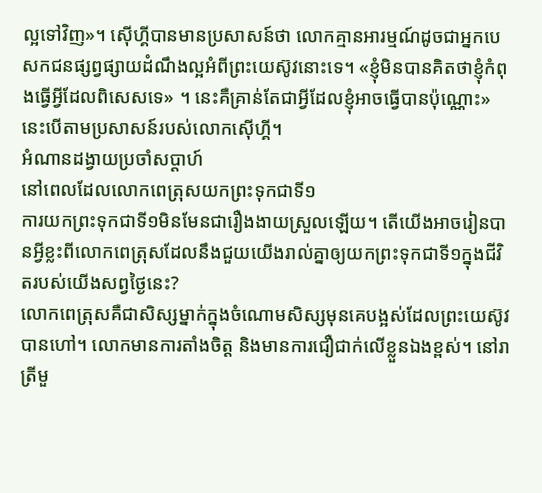ល្អទៅវិញ»។ ស៊ើហ្គីបានមានប្រសាសន៍ថា លោកគ្មានអារម្មណ៍ដូចជាអ្នកបេសកជនផ្សព្វផ្សាយដំណឹងល្អអំពីព្រះយេស៊ូវនោះទេ។ «ខ្ញុំមិនបានគិតថាខ្ញុំកំពុងធ្វើអ្វីដែលពិសេសទេ» ។ នេះគឺគ្រាន់តែជាអ្វីដែលខ្ញុំអាចធ្វើបានប៉ុណ្ណោះ» នេះបើតាមប្រសាសន៍របស់លោកស៊ើហ្គី។
អំណានដង្វាយប្រចាំសប្តាហ៍
នៅពេលដែលលោកពេត្រុសយកព្រះទុកជាទី១
ការយកព្រះទុកជាទី១មិនមែនជារឿងងាយស្រួលឡើយ។ តើយើងអាចរៀនបានអ្វីខ្លះពីលោកពេត្រុសដែលនឹងជួយយើងរាល់គ្នាឲ្យយកព្រះទុកជាទី១ក្នុងជីវិតរបស់យើងសព្វថ្ងៃនេះ?
លោកពេត្រុសគឺជាសិស្សម្នាក់ក្នុងចំណោមសិស្សមុនគេបង្អស់ដែលព្រះយេស៊ូវបានហៅ។ លោកមានការតាំងចិត្ត និងមានការជឿជាក់លើខ្លួនឯងខ្ពស់។ នៅរាត្រីមួ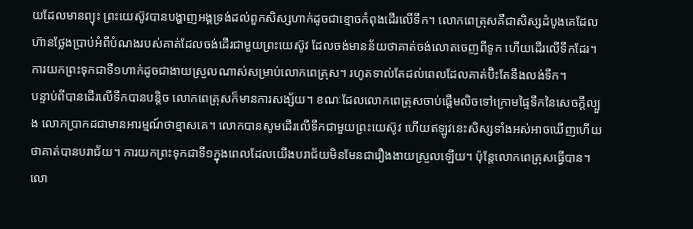យដែលមានព្យុះ ព្រះយេស៊ូវបានបង្ហាញអង្គទ្រង់ដល់ពួកសិស្សហាក់ដូចជាខ្មោចកំពុងដើរលើទឹក។ លោកពេត្រុសគឺជាសិស្សដំបូងគេដែលហ៊ានថ្លែងប្រាប់អំពីបំណងរបស់គាត់ដែលចង់ដើរជាមួយព្រះយេស៊ូវ ដែលចង់មានន័យថាគាត់ចង់លោតចេញពីទូក ហើយដើរលើទឹកដែរ។ ការយកព្រះទុកជាទី១ហាក់ដូចជាងាយស្រួលណាស់សម្រាប់លោកពេត្រុស។ រហូតទាល់តែដល់ពេលដែលគាត់ប៊ិះតែនឹងលង់ទឹក។
បន្ទាប់ពីបានដើរលើទឹកបានបន្តិច លោកពេត្រុសក៏មានការសង្ស័យ។ ខណៈដែលលោកពេត្រុសចាប់ផ្តើមលិចទៅក្រោមផ្ទៃទឹកនៃសេចក្តីល្បួង លោកប្រាកដជាមានអារម្មណ៍ថាខ្មាសគេ។ លោកបានសូមដើរលើទឹកជាមួយព្រះយេស៊ូវ ហើយឥឡូវនេះសិស្សទាំងអស់អាចឃើញហើយថាគាត់បានបរាជ័យ។ ការយកព្រះទុកជាទី១ក្នុងពេលដែលយើងបរាជ័យមិនមែនជារឿងងាយស្រួលឡើយ។ ប៉ុន្តែលោកពេត្រុសធ្វើបាន។ លោ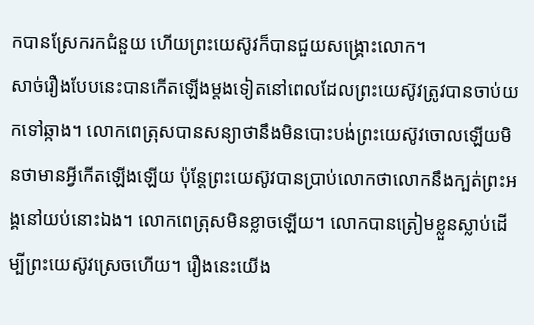កបានស្រែករកជំនួយ ហើយព្រះយេស៊ូវក៏បានជួយសង្គ្រោះលោក។
សាច់រឿងបែបនេះបានកើតឡើងម្តងទៀតនៅពេលដែលព្រះយេស៊ូវត្រូវបានចាប់យកទៅឆ្កាង។ លោកពេត្រុសបានសន្យាថានឹងមិនបោះបង់ព្រះយេស៊ូវចោលឡើយមិនថាមានអ្វីកើតឡើងឡើយ ប៉ុន្តែព្រះយេស៊ូវបានប្រាប់លោកថាលោកនឹងក្បត់ព្រះអង្គនៅយប់នោះឯង។ លោកពេត្រុសមិនខ្លាចឡើយ។ លោកបានត្រៀមខ្លួនស្លាប់ដើម្បីព្រះយេស៊ូវស្រេចហើយ។ រឿងនេះយើង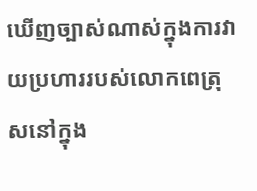ឃើញច្បាស់ណាស់ក្នុងការវាយប្រហាររបស់លោកពេត្រុសនៅក្នុង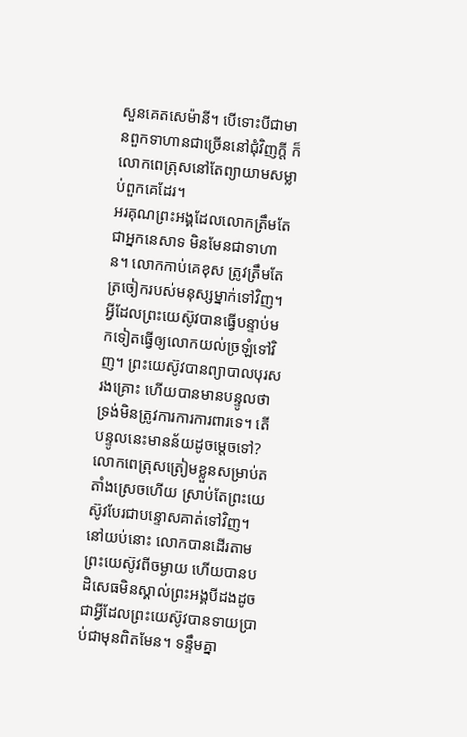សួនគេតសេម៉ានី។ បើទោះបីជាមានពួកទាហានជាច្រើននៅជុំវិញក្តី ក៏លោកពេត្រុសនៅតែព្យាយាមសម្លាប់ពួកគេដែរ។
អរគុណព្រះអង្គដែលលោកត្រឹមតែជាអ្នកនេសាទ មិនមែនជាទាហាន។ លោកកាប់គេខុស ត្រូវត្រឹមតែត្រចៀករបស់មនុស្សម្នាក់ទៅវិញ។
អ្វីដែលព្រះយេស៊ូវបានធ្វើបន្ទាប់មកទៀតធ្វើឲ្យលោកយល់ច្រឡំទៅវិញ។ ព្រះយេស៊ូវបានព្យាបាលបុរសរងគ្រោះ ហើយបានមានបន្ទូលថាទ្រង់មិនត្រូវការការការពារទេ។ តើបន្ទូលនេះមានន័យដូចម្តេចទៅ? លោកពេត្រុសត្រៀមខ្លួនសម្រាប់តតាំងស្រេចហើយ ស្រាប់តែព្រះយេស៊ូវបែរជាបន្ទោសគាត់ទៅវិញ។ នៅយប់នោះ លោកបានដើរតាមព្រះយេស៊ូវពីចម្ងាយ ហើយបានបដិសេធមិនស្គាល់ព្រះអង្គបីដងដូចជាអ្វីដែលព្រះយេស៊ូវបានទាយប្រាប់ជាមុនពិតមែន។ ទន្ទឹមគ្នា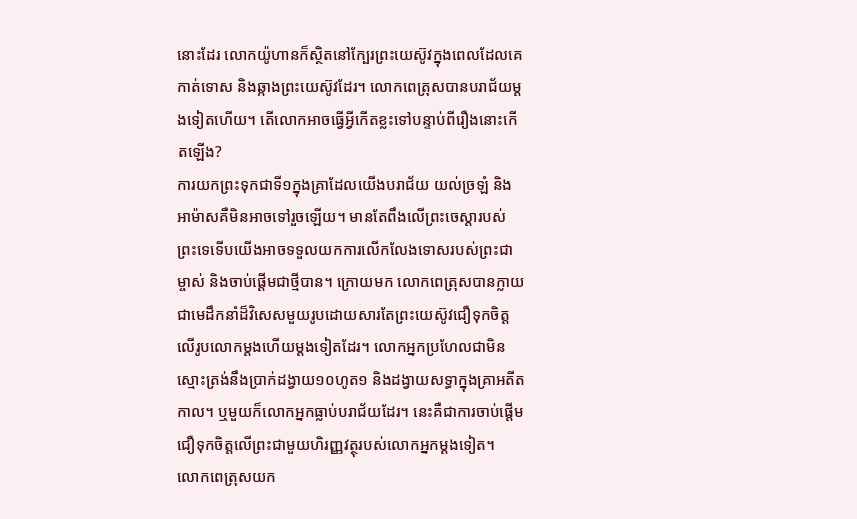នោះដែរ លោកយ៉ូហានក៏ស្ថិតនៅក្បែរព្រះយេស៊ូវក្នុងពេលដែលគេកាត់ទោស និងឆ្កាងព្រះយេស៊ូវដែរ។ លោកពេត្រុសបានបរាជ័យម្តងទៀតហើយ។ តើលោកអាចធ្វើអ្វីកើតខ្លះទៅបន្ទាប់ពីរឿងនោះកើតឡើង?
ការយកព្រះទុកជាទី១ក្នុងគ្រាដែលយើងបរាជ័យ យល់ច្រឡំ និងអាម៉ាសគឺមិនអាចទៅរួចឡើយ។ មានតែពឹងលើព្រះចេស្តារបស់ព្រះទេទើបយើងអាចទទួលយកការលើកលែងទោសរបស់ព្រះជាម្ចាស់ និងចាប់ផ្តើមជាថ្មីបាន។ ក្រោយមក លោកពេត្រុសបានក្លាយជាមេដឹកនាំដ៏វិសេសមួយរូបដោយសារតែព្រះយេស៊ូវជឿទុកចិត្តលើរូបលោកម្តងហើយម្តងទៀតដែរ។ លោកអ្នកប្រហែលជាមិនស្មោះត្រង់នឹងប្រាក់ដង្វាយ១០ហូត១ និងដង្វាយសទ្ធាក្នុងគ្រាអតីតកាល។ ឬមួយក៏លោកអ្នកធ្លាប់បរាជ័យដែរ។ នេះគឺជាការចាប់ផ្តើមជឿទុកចិត្តលើព្រះជាមួយហិរញ្ញវត្ថុរបស់លោកអ្នកម្តងទៀត។
លោកពេត្រុសយក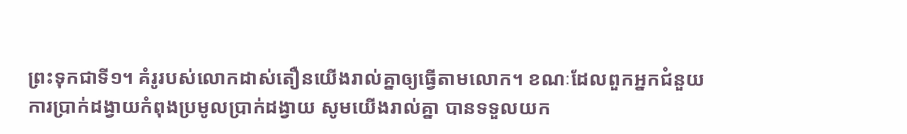ព្រះទុកជាទី១។ គំរូរបស់លោកដាស់តឿនយើងរាល់គ្នាឲ្យធ្វើតាមលោក។ ខណៈដែលពួកអ្នកជំនួយការប្រាក់ដង្វាយកំពុងប្រមូលប្រាក់ដង្វាយ សូមយើងរាល់គ្នា បានទទួលយក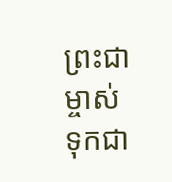ព្រះជាម្ចាស់ទុកជា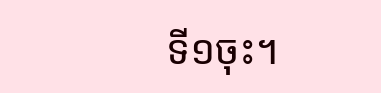ទី១ចុះ។